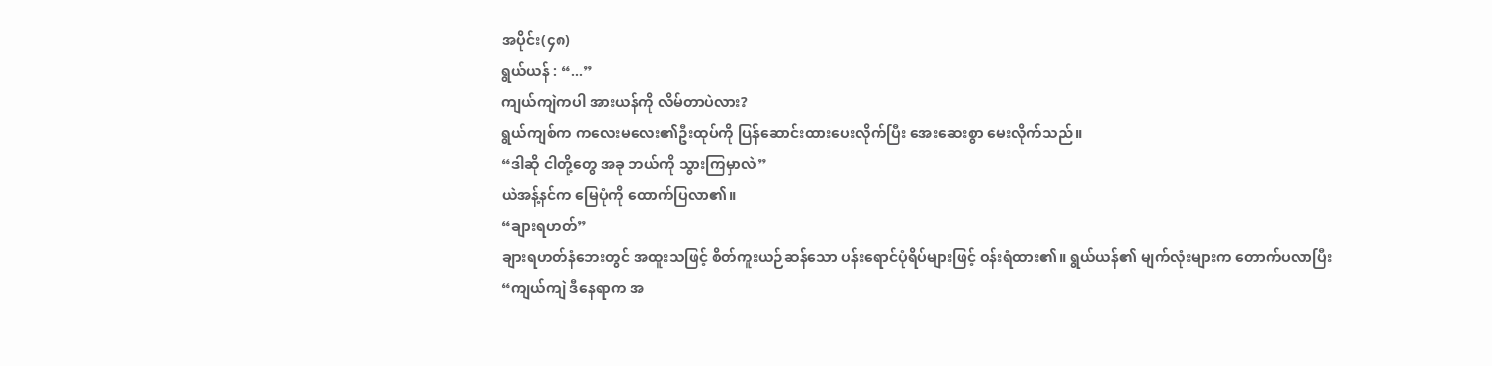အပိုင်း(၄၈)
ရွယ်ယန် : “...”
ကျယ်ကျဲကပါ အားယန်ကို လိမ်တာပဲလား?
ရွယ်ကျစ်က ကလေးမလေး၏ဦးထုပ်ကို ပြန်ဆောင်းထားပေးလိုက်ပြီး အေးဆေးစွာ မေးလိုက်သည်။
“ဒါဆို ငါတို့တွေ အခု ဘယ်ကို သွားကြမှာလဲ”
ယဲအန့်နင်က မြေပုံကို ထောက်ပြလာ၏။
“ချားရဟတ်”
ချားရဟတ်နံဘေးတွင် အထူးသဖြင့် စိတ်ကူးယဉ်ဆန်သော ပန်းရောင်ပုံရိပ်များဖြင့် ဝန်းရံထား၏။ ရွယ်ယန်၏ မျက်လုံးများက တောက်ပလာပြီး
“ကျယ်ကျဲ ဒီနေရာက အ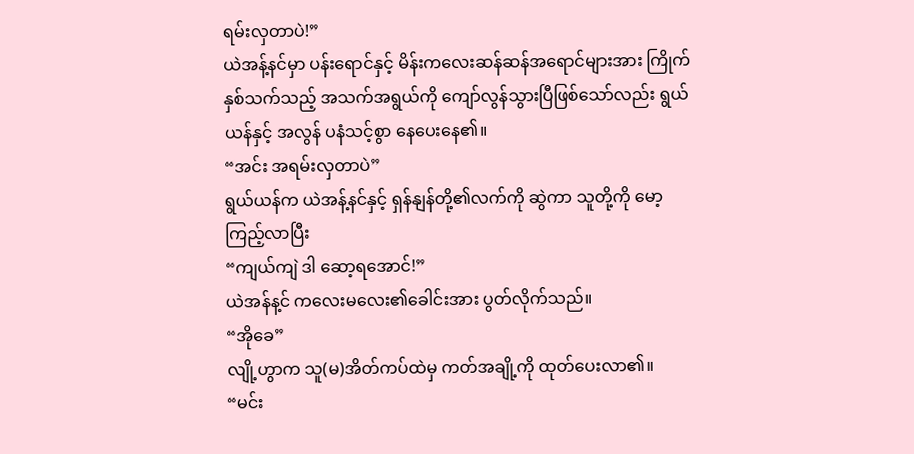ရမ်းလှတာပဲ!”
ယဲအန့်နင်မှာ ပန်းရောင်နှင့် မိန်းကလေးဆန်ဆန်အရောင်များအား ကြိုက်နှစ်သက်သည့် အသက်အရွယ်ကို ကျော်လွန်သွားပြီဖြစ်သော်လည်း ရွယ်ယန်နှင့် အလွန် ပနံသင့်စွာ နေပေးနေ၏။
“အင်း အရမ်းလှတာပဲ”
ရွယ်ယန်က ယဲအန့်နင်နှင့် ရှန်နျန်တို့၏လက်ကို ဆွဲကာ သူတို့ကို မော့ကြည့်လာပြီး
“ကျယ်ကျဲ ဒါ ဆော့ရအောင်!”
ယဲအန်န့င် ကလေးမလေး၏ခေါင်းအား ပွတ်လိုက်သည်။
“အိုခေ”
လျို့ဟွာက သူ(မ)အိတ်ကပ်ထဲမှ ကတ်အချို့ကို ထုတ်ပေးလာ၏။
“မင်း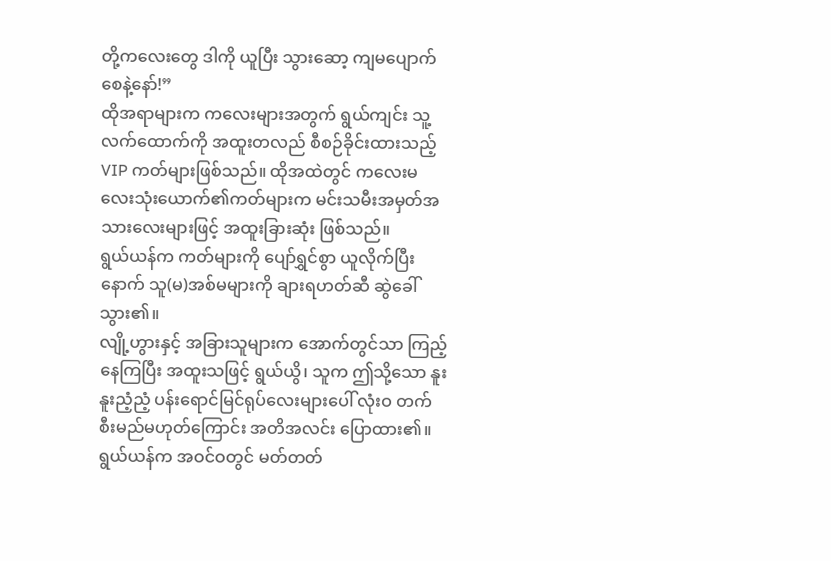တို့ကလေးတွေ ဒါကို ယူပြီး သွားဆော့ ကျမပျောက်စေနဲ့နော်!”
ထိုအရာများက ကလေးများအတွက် ရွယ်ကျင်း သူ့လက်ထောက်ကို အထူးတလည် စီစဉ်ခိုင်းထားသည့် VIP ကတ်များဖြစ်သည်။ ထိုအထဲတွင် ကလေးမလေးသုံးယောက်၏ကတ်များက မင်းသမီးအမှတ်အသားလေးများဖြင့် အထူးခြားဆုံး ဖြစ်သည်။
ရွယ်ယန်က ကတ်များကို ပျော်ရွှင်စွာ ယူလိုက်ပြီးနောက် သူ(မ)အစ်မများကို ချားရဟတ်ဆီ ဆွဲခေါ်သွား၏။
လျို့ဟွားနှင့် အခြားသူများက အောက်တွင်သာ ကြည့်နေကြပြီး အထူးသဖြင့် ရွယ်ယွိ၊ သူက ဤသို့သော နူးနူးညံ့ညံ့ ပန်းရောင်မြင်ရုပ်လေးများပေါ် လုံးဝ တက်စီးမည်မဟုတ်ကြောင်း အတိအလင်း ပြောထား၏။
ရွယ်ယန်က အဝင်ဝတွင် မတ်တတ်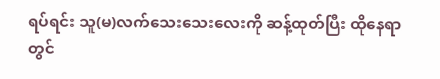ရပ်ရင်း သူ(မ)လက်သေးသေးလေးကို ဆန့်ထုတ်ပြီး ထိုနေရာတွင်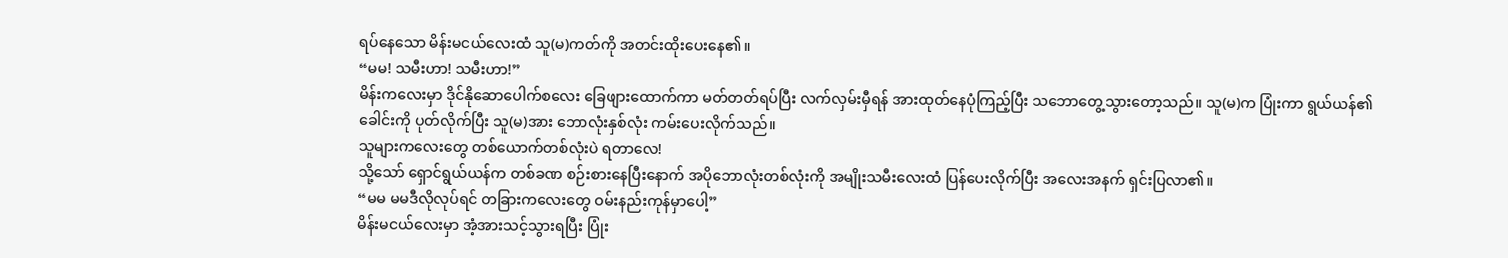ရပ်နေသော မိန်းမငယ်လေးထံ သူ(မ)ကတ်ကို အတင်းထိုးပေးနေ၏။
“မမ! သမီးဟာ! သမီးဟာ!”
မိန်းကလေးမှာ ဒိုင်နိုဆောပေါက်စလေး ခြေဖျားထောက်ကာ မတ်တတ်ရပ်ပြီး လက်လှမ်းမှီရန် အားထုတ်နေပုံကြည့်ပြီး သဘောတွေ့သွားတော့သည်။ သူ(မ)က ပြုံးကာ ရွယ်ယန်၏ခေါင်းကို ပုတ်လိုက်ပြီး သူ(မ)အား ဘောလုံးနှစ်လုံး ကမ်းပေးလိုက်သည်။
သူများကလေးတွေ တစ်ယောက်တစ်လုံးပဲ ရတာလေ!
သို့သော် ရှောင်ရွယ်ယန်က တစ်ခဏ စဉ်းစားနေပြီးနောက် အပိုဘောလုံးတစ်လုံးကို အမျိုးသမီးလေးထံ ပြန်ပေးလိုက်ပြီး အလေးအနက် ရှင်းပြလာ၏။
“မမ မမဒီလိုလုပ်ရင် တခြားကလေးတွေ ဝမ်းနည်းကုန်မှာပေါ့”
မိန်းမငယ်လေးမှာ အံ့အားသင့်သွားရပြီး ပြုံး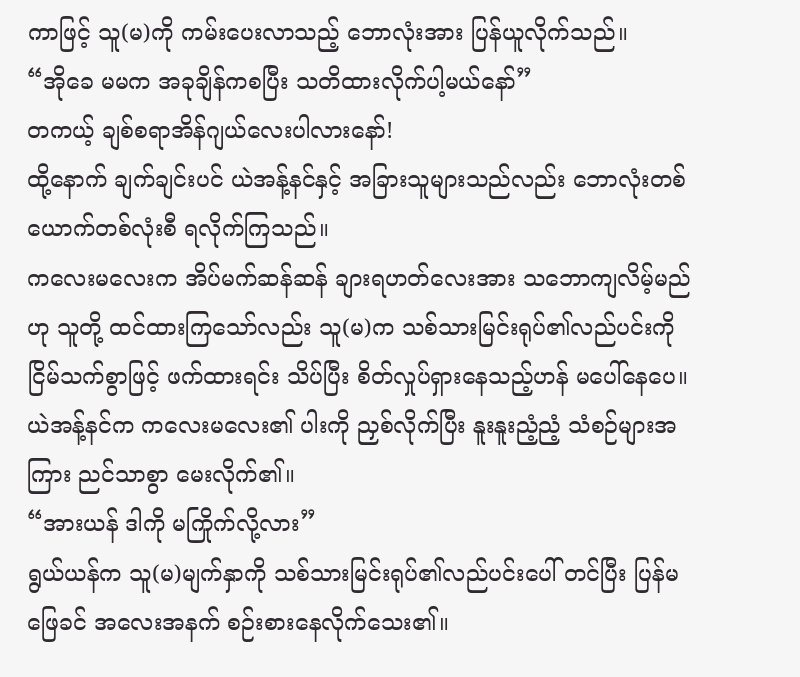ကာဖြင့် သူ(မ)ကို ကမ်းပေးလာသည့် ဘောလုံးအား ပြန်ယူလိုက်သည်။
“အိုခေ မမက အခုချိန်ကစပြီး သတိထားလိုက်ပါ့မယ်နော်”
တကယ့် ချစ်စရာအိန်ဂျယ်လေးပါလားနော်!
ထို့နောက် ချက်ချင်းပင် ယဲအန့်နင်နှင့် အခြားသူများသည်လည်း ဘောလုံးတစ်ယောက်တစ်လုံးစီ ရလိုက်ကြသည်။
ကလေးမလေးက အိပ်မက်ဆန်ဆန် ချားရဟတ်လေးအား သဘောကျလိမ့်မည်ဟု သူတို့ ထင်ထားကြသော်လည်း သူ(မ)က သစ်သားမြင်းရုပ်၏လည်ပင်းကို ငြိမ်သက်စွာဖြင့် ဖက်ထားရင်း သိပ်ပြီး စိတ်လှုပ်ရှားနေသည့်ဟန် မပေါ်နေပေ။
ယဲအန့်နင်က ကလေးမလေး၏ ပါးကို ညှစ်လိုက်ပြီး နူးနူးညံ့ညံ့ သံစဉ်များအကြား ညင်သာစွာ မေးလိုက်၏။
“အားယန် ဒါကို မကြိုက်လို့လား”
ရွယ်ယန်က သူ(မ)မျက်နှာကို သစ်သားမြင်းရုပ်၏လည်ပင်းပေါ် တင်ပြီး ပြန်မဖြေခင် အလေးအနက် စဉ်းစားနေလိုက်သေး၏။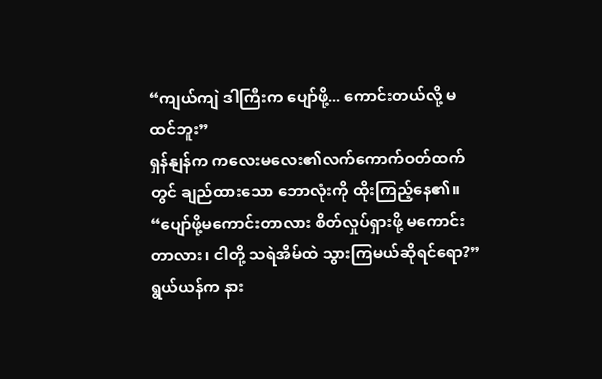“ကျယ်ကျဲ ဒါကြီးက ပျော်ဖို့... ကောင်းတယ်လို့ မထင်ဘူး”
ရှန်နျန်က ကလေးမလေး၏လက်ကောက်ဝတ်ထက်တွင် ချည်ထားသော ဘောလုံးကို ထိုးကြည့်နေ၏။
“ပျော်ဖို့မကောင်းတာလား စိတ်လှုပ်ရှားဖို့ မကောင်းတာလား၊ ငါတို့ သရဲအိမ်ထဲ သွားကြမယ်ဆိုရင်ရော?”
ရွယ်ယန်က နား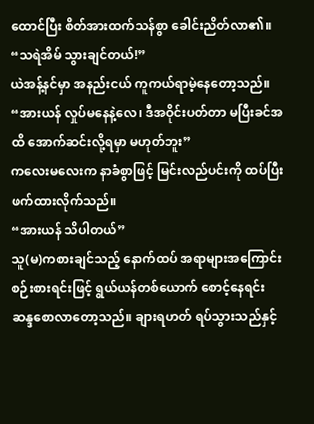ထောင်ပြီး စိတ်အားထက်သန်စွာ ခေါင်းညိတ်လာ၏။
“သရဲအိမ် သွားချင်တယ်!”
ယဲအန့်နင်မှာ အနည်းငယ် ကူကယ်ရာမဲ့နေတော့သည်။
“အားယန် လှုပ်မနေနဲ့လေ၊ ဒီအဝိုင်းပတ်တာ မပြီးခင်အထိ အောက်ဆင်းလို့ရမှာ မဟုတ်ဘူး”
ကလေးမလေးက နာခံစွာဖြင့် မြင်းလည်ပင်းကို ထပ်ပြီး ဖက်ထားလိုက်သည်။
“အားယန် သိပါတယ်”
သူ(မ)ကစားချင်သည့် နောက်ထပ် အရာများအကြောင်း စဉ်းစားရင်းဖြင့် ရွယ်ယန်တစ်ယောက် စောင့်နေရင်း ဆန္ဒစောလာတော့သည်။ ချားရဟတ် ရပ်သွားသည်နှင့်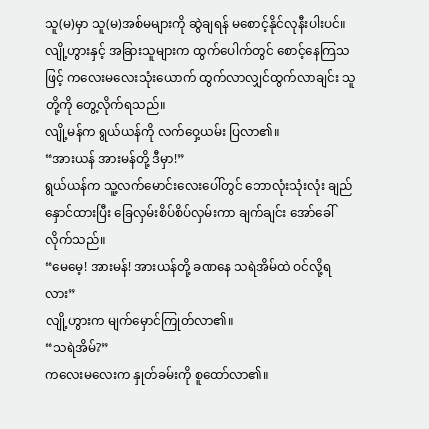သူ(မ)မှာ သူ(မ)အစ်မများကို ဆွဲချရန် မစောင့်နိုင်လုနီးပါးပင်။
လျို့ဟွားနှင့် အခြားသူများက ထွက်ပေါက်တွင် စောင့်နေကြသဖြင့် ကလေးမလေးသုံးယောက် ထွက်လာလျှင်ထွက်လာချင်း သူတို့ကို တွေ့လိုက်ရသည်။
လျို့မန်က ရွယ်ယန်ကို လက်ဝှေ့ယမ်း ပြလာ၏။
“အားယန် အားမန်တို့ ဒီမှာ!”
ရွယ်ယန်က သူ့လက်မောင်းလေးပေါ်တွင် ဘောလုံးသုံးလုံး ချည်နှောင်ထားပြီး ခြေလှမ်းစိပ်စိပ်လှမ်းကာ ချက်ချင်း အော်ခေါ်လိုက်သည်။
“မေမေ့! အားမန်! အားယန်တို့ ခဏနေ သရဲအိမ်ထဲ ဝင်လို့ရလား”
လျို့ဟွားက မျက်မှောင်ကြုတ်လာ၏။
“သရဲအိမ်?”
ကလေးမလေးက နှုတ်ခမ်းကို စူထော်လာ၏။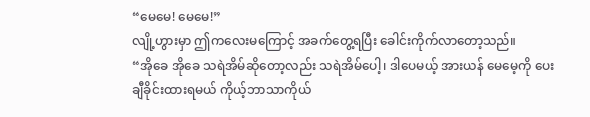“မေမေ! မေမေ!”
လျို့ဟွားမှာ ဤကလေးမကြောင့် အခက်တွေ့ရပြီး ခေါင်းကိုက်လာတော့သည်။
“အိုခေ အိုခေ သရဲအိမ်ဆိုတော့လည်း သရဲအိမ်ပေါ့၊ ဒါပေမယ့် အားယန် မေမေ့ကို ပေးချီခိုင်းထားရမယ် ကိုယ့်ဘာသာကိုယ်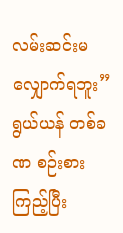လမ်းဆင်းမလျှောက်ရဘူး”
ရွယ်ယန် တစ်ခဏ စဉ်းစားကြည့်ပြီး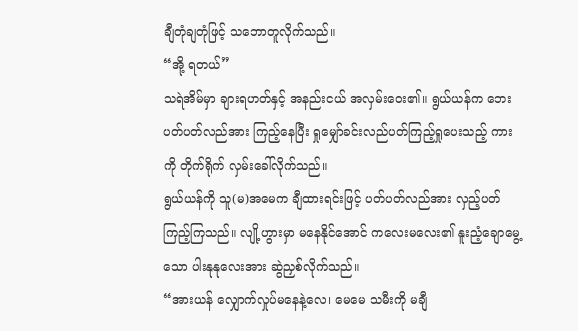ချီတုံချတုံဖြင့် သဘောတူလိုက်သည်။
“အို့ ရတယ်”
သရဲအိမ်မှာ ချားရဟတ်နှင့် အနည်းငယ် အလှမ်းဝေး၏။ ရွယ်ယန်က ဘေးပတ်ပတ်လည်အား ကြည့်နေပြီး ရှုမျှော်ခင်းလည်ပတ်ကြည့်ရှုပေးသည့် ကားကို တိုက်ရိုက် လှမ်းခေါ်လိုက်သည်။
ရွယ်ယန်ကို သူ(မ)အမေက ချီထားရင်းဖြင့် ပတ်ပတ်လည်အား လှည့်ပတ်ကြည့်ကြသည်။ လျို့ဟွားမှာ မနေနိုင်အောင် ကလေးမလေး၏ နူးညံ့ချောမွေ့သော ပါးနုနုလေးအား ဆွဲညှစ်လိုက်သည်။
“အားယန် လျှောက်လှုပ်မနေနဲ့လေ၊ မေမေ သမီးကို မချီ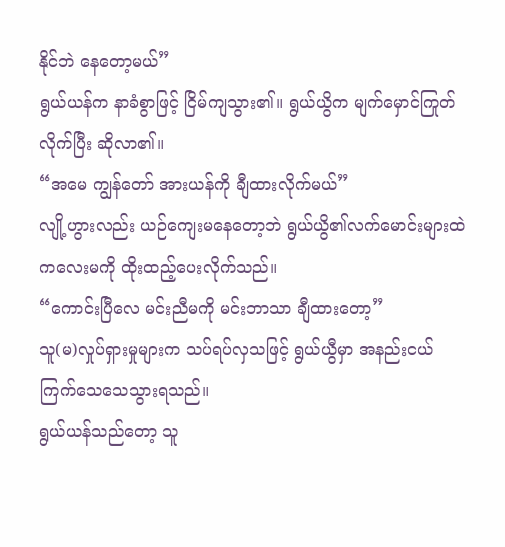နိုင်ဘဲ နေတော့မယ်”
ရွယ်ယန်က နာခံစွာဖြင့် ငြိမ်ကျသွား၏။ ရွယ်ယွိက မျက်မှောင်ကြုတ်လိုက်ပြီး ဆိုလာ၏။
“အမေ ကျွန်တော် အားယန်ကို ချီထားလိုက်မယ်”
လျို့ဟွားလည်း ယဉ်ကျေးမနေတော့ဘဲ ရွယ်ယွိ၏လက်မောင်းများထဲ ကလေးမကို ထိုးထည့်ပေးလိုက်သည်။
“ကောင်းပြီလေ မင်းညီမကို မင်းဘာသာ ချီထားတော့”
သူ(မ)လှုပ်ရှားမှုများက သပ်ရပ်လှသဖြင့် ရွယ်ယွီမှာ အနည်းငယ် ကြက်သေသေသွားရသည်။
ရွယ်ယန်သည်တော့ သူ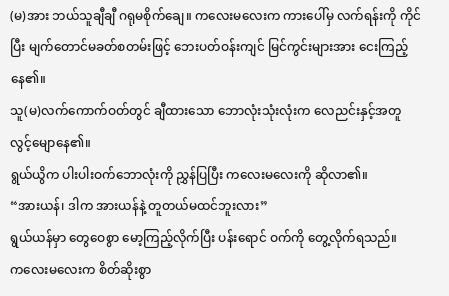(မ)အား ဘယ်သူချီချီ ဂရုမစိုက်ချေ။ ကလေးမလေးက ကားပေါ်မှ လက်ရန်းကို ကိုင်ပြီး မျက်တောင်မခတ်စတမ်းဖြင့် ဘေးပတ်ဝန်းကျင် မြင်ကွင်းများအား ငေးကြည့်နေ၏။
သူ(မ)လက်ကောက်ဝတ်တွင် ချီထားသော ဘောလုံးသုံးလုံးက လေညင်းနှင့်အတူ လွင့်မျောနေ၏။
ရွယ်ယွိက ပါးပါးဝက်ဘောလုံးကို ညွှန်ပြပြီး ကလေးမလေးကို ဆိုလာ၏။
“အားယန်၊ ဒါက အားယန်နဲ့ တူတယ်မထင်ဘူးလား”
ရွယ်ယန်မှာ တွေဝေစွာ မော့ကြည့်လိုက်ပြီး ပန်းရောင် ဝက်ကို တွေ့လိုက်ရသည်။
ကလေးမလေးက စိတ်ဆိုးစွာ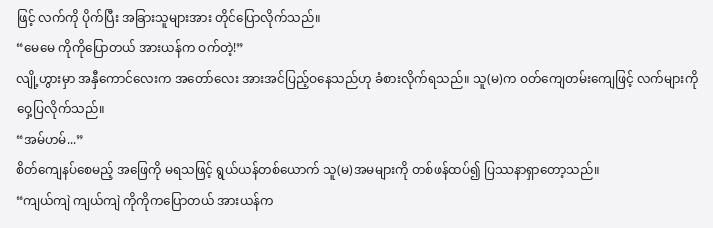ဖြင့် လက်ကို ပိုက်ပြီး အခြားသူများအား တိုင်ပြောလိုက်သည်။
“မေမေ ကိုကိုပြောတယ် အားယန်က ဝက်တဲ့!”
လျို့ဟွားမှာ အနှီကောင်လေးက အတော်လေး အားအင်ပြည့်ဝနေသည်ဟု ခံစားလိုက်ရသည်။ သူ(မ)က ဝတ်ကျေတမ်းကျေဖြင့် လက်များကို ဝှေ့ပြလိုက်သည်။
“အမ်ဟမ်...”
စိတ်ကျေနပ်စေမည့် အဖြေကို မရသဖြင့် ရွယ်ယန်တစ်ယောက် သူ(မ)အမများကို တစ်ဖန်ထပ်၍ ပြဿနာရှာတော့သည်။
“ကျယ်ကျဲ ကျယ်ကျဲ ကိုကိုကပြောတယ် အားယန်က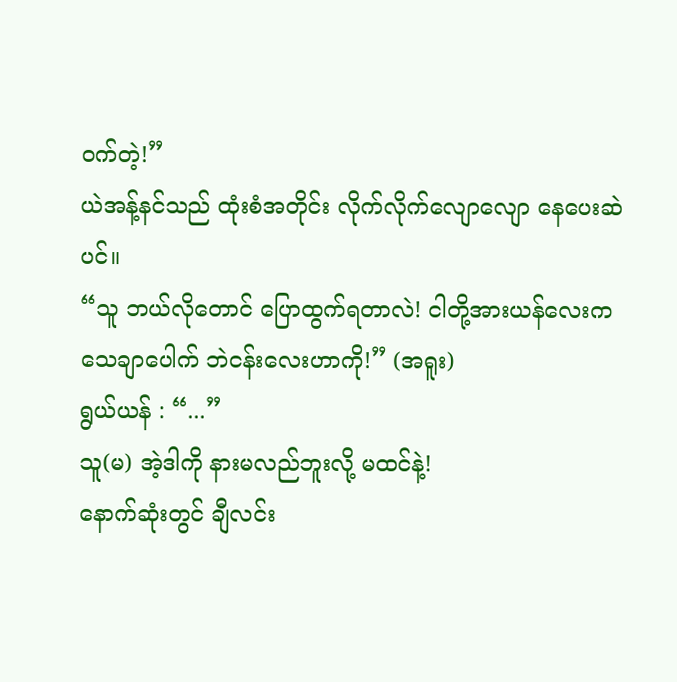ဝက်တဲ့!”
ယဲအန့်နင်သည် ထုံးစံအတိုင်း လိုက်လိုက်လျောလျော နေပေးဆဲပင်။
“သူ ဘယ်လိုတောင် ပြောထွက်ရတာလဲ! ငါတို့အားယန်လေးက သေချာပေါက် ဘဲငန်းလေးဟာကို!” (အရူး)
ရွယ်ယန် : “...”
သူ(မ) အဲ့ဒါကို နားမလည်ဘူးလို့ မထင်နဲ့!
နောက်ဆုံးတွင် ချီလင်း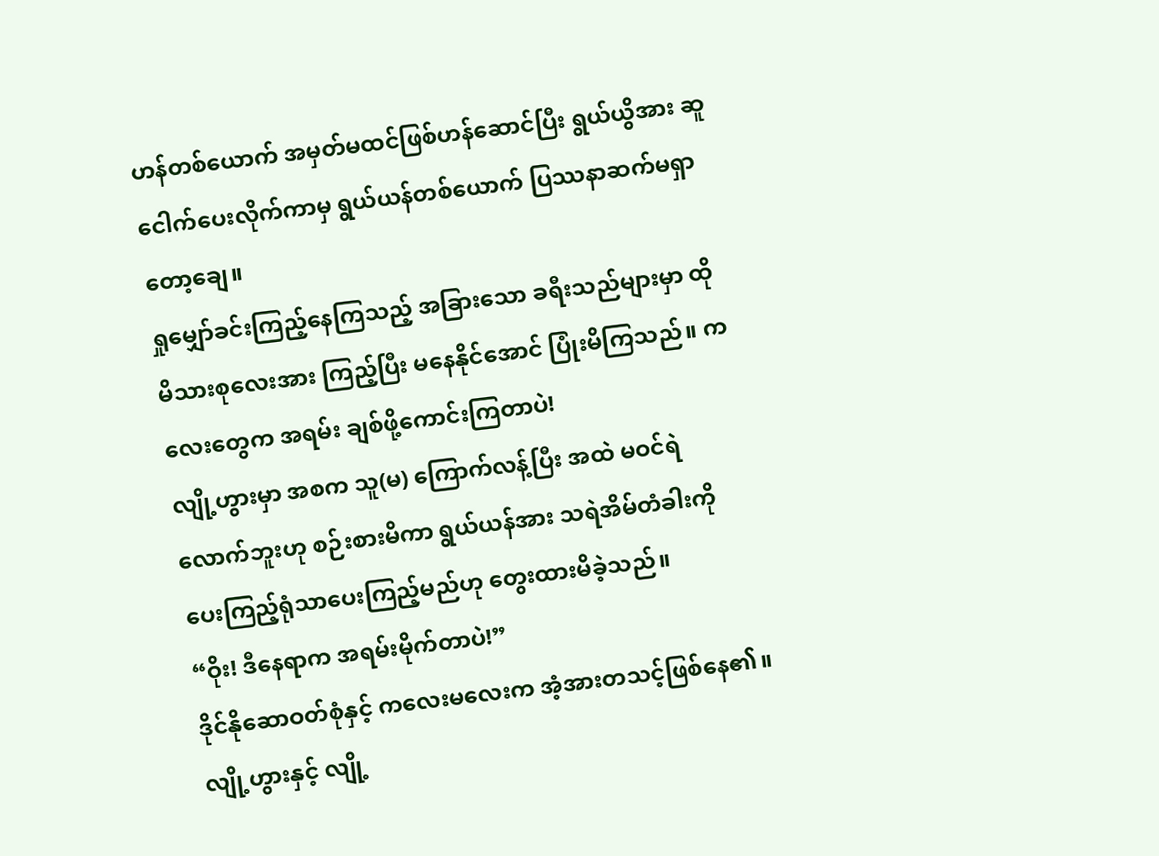ဟန်တစ်ယောက် အမှတ်မထင်ဖြစ်ဟန်ဆောင်ပြီး ရွယ်ယွိအား ဆူငေါက်ပေးလိုက်ကာမှ ရွယ်ယန်တစ်ယောက် ပြဿနာဆက်မရှာတော့ချေ။
ရှုမျှော်ခင်းကြည့်နေကြသည့် အခြားသော ခရီးသည်များမှာ ထိုမိသားစုလေးအား ကြည့်ပြီး မနေနိုင်အောင် ပြုံးမိကြသည်။ ကလေးတွေက အရမ်း ချစ်ဖို့ကောင်းကြတာပဲ!
လျို့ဟွားမှာ အစက သူ(မ) ကြောက်လန့်ပြီး အထဲ မဝင်ရဲလောက်ဘူးဟု စဉ်းစားမိကာ ရွယ်ယန်အား သရဲအိမ်တံခါးကို ပေးကြည့်ရုံသာပေးကြည့်မည်ဟု တွေးထားမိခဲ့သည်။
“ဝိုး! ဒီနေရာက အရမ်းမိုက်တာပဲ!”
ဒိုင်နိုဆောဝတ်စုံနှင့် ကလေးမလေးက အံ့အားတသင့်ဖြစ်နေ၏။
လျို့ဟွားနှင့် လျို့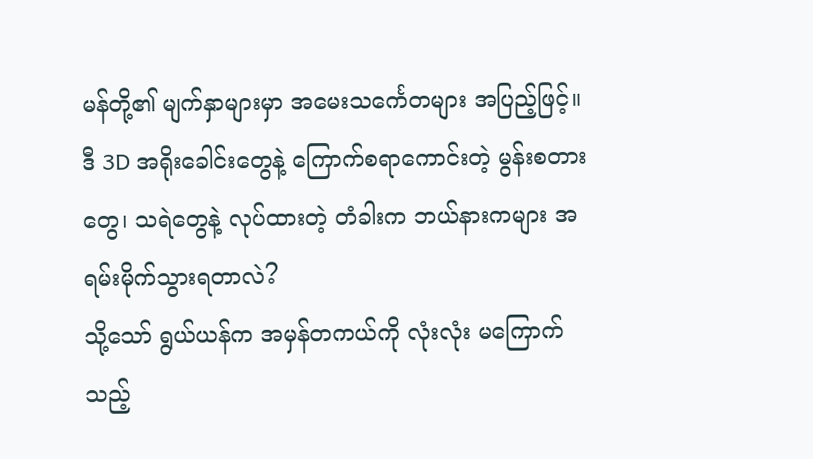မန်တို့၏ မျက်နှာများမှာ အမေးသင်္ကေတများ အပြည့်ဖြင့်။ ဒီ 3D အရိုးခေါင်းတွေနဲ့ ကြောက်စရာကောင်းတဲ့ မွန်းစတားတွေ၊ သရဲတွေနဲ့ လုပ်ထားတဲ့ တံခါးက ဘယ်နားကများ အရမ်းမိုက်သွားရတာလဲ?
သို့သော် ရွယ်ယန်က အမှန်တကယ်ကို လုံးလုံး မကြောက်သည့်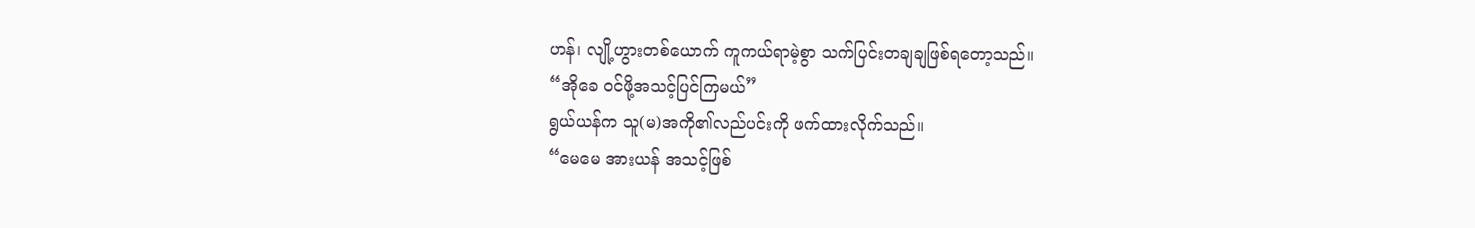ဟန်၊ လျို့ဟွားတစ်ယောက် ကူကယ်ရာမဲ့စွာ သက်ပြင်းတချချဖြစ်ရတော့သည်။
“အိုခေ ဝင်ဖို့အသင့်ပြင်ကြမယ်”
ရွယ်ယန်က သူ(မ)အကို၏လည်ပင်းကို ဖက်ထားလိုက်သည်။
“မေမေ အားယန် အသင့်ဖြစ်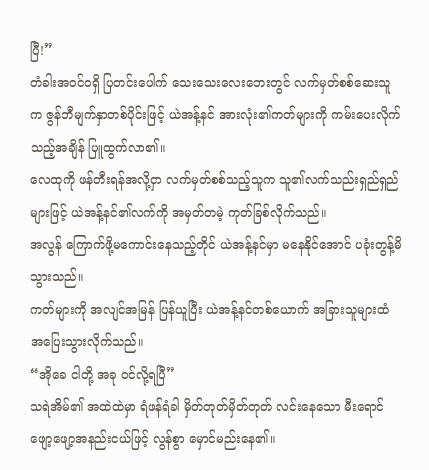ပြီ!”
တံခါးအဝင်ဝရှိ ပြတင်းပေါက် သေးသေးလေးဘေးတွင် လက်မှတ်စစ်ဆေးသူက ဇွန်ဘီမျက်နှာတစ်ပိုင်းဖြင့် ယဲအန့်နင် အားလုံး၏ကတ်များကို ကမ်းပေးလိုက်သည့်အချိန် ပြူထွက်လာ၏။
လေထုကို ဖန်တီးရန်အလို့ငှာ လက်မှတ်စစ်သည့်သူက သူ၏လက်သည်းရှည်ရှည်များဖြင့် ယဲအန့်နင်၏လက်ကို အမှတ်တမဲ့ ကုတ်ခြစ်လိုက်သည်။
အလွန် ကြောက်ဖို့မကောင်းနေသည့်တိုင် ယဲအန့်နင်မှာ မနေနိုင်အောင် ပခုံးတွန့်မိသွားသည်။
ကတ်များကို အလျင်အမြန် ပြန်ယူပြီး ယဲအန့်နင်တစ်ယောက် အခြားသူများထံ အပြေးသွားလိုက်သည်။
“အိုခေ ငါတို့ အခု ဝင်လို့ရပြီ”
သရဲအိမ်၏ အထဲထဲမှာ ရံဖန်ရံခါ မှိတ်တုတ်မှိတ်တုတ် လင်းနေသော မီးရောင်ဖျော့ဖျော့အနည်းငယ်ဖြင့် လွန်စွာ မှောင်မည်းနေ၏။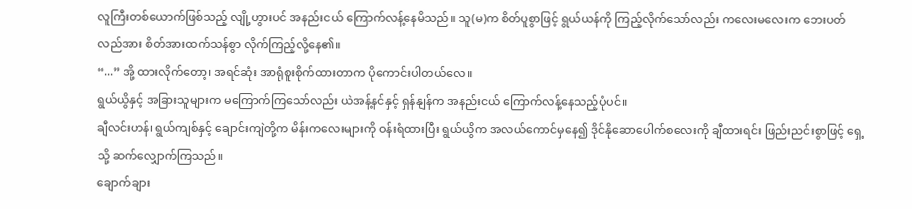လူကြီးတစ်ယောက်ဖြစ်သည့် လျို့ဟွားပင် အနည်းငယ် ကြောက်လန့်နေမိသည်။ သူ(မ)က စိတ်ပူစွာဖြင့် ရွယ်ယန်ကို ကြည့်လိုက်သော်လည်း ကလေးမလေးက ဘေးပတ်လည်အား စိတ်အားထက်သန်စွာ လိုက်ကြည့်လို့နေ၏။
“...” အို့ ထားလိုက်တော့၊ အရင်ဆုံး အာရုံစူးစိုက်ထားတာက ပိုကောင်းပါတယ်လေ။
ရွယ်ယွိနှင့် အခြားသူများက မကြောက်ကြသော်လည်း ယဲအန့်နင်နှင့် ရှန်နျန်က အနည်းငယ် ကြောက်လန့်နေသည့်ပုံပင်။
ချီလင်းဟန်၊ ရွယ်ကျစ်နှင့် ချောင်းကျဲတို့က မိန်းကလေးများကို ဝန်းရံထားပြီး ရွယ်ယွိက အလယ်ကောင်မှနေ၍ ဒိုင်နိုဆောပေါက်စလေးကို ချီထားရင်း ဖြည်းညင်းစွာဖြင့် ရှေ့သို့ ဆက်လျှောက်ကြသည်။
ချောက်ချား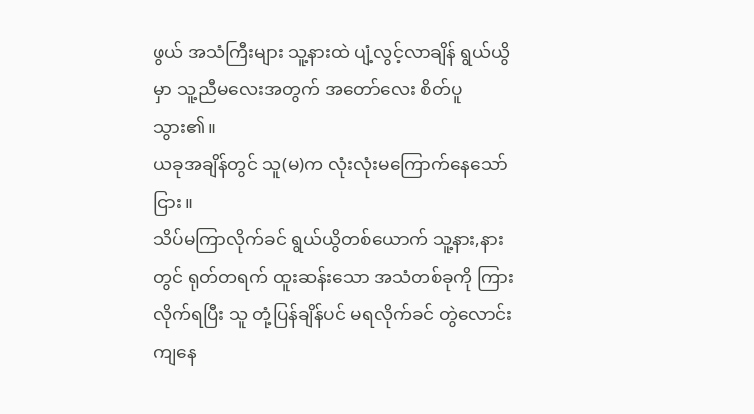ဖွယ် အသံကြီးများ သူ့နားထဲ ပျံ့လွင့်လာချိန် ရွယ်ယွိမှာ သူ့ညီမလေးအတွက် အတော်လေး စိတ်ပူသွား၏။
ယခုအချိန်တွင် သူ(မ)က လုံးလုံးမကြောက်နေသော်ငြား။
သိပ်မကြာလိုက်ခင် ရွယ်ယွိတစ်ယောက် သူ့နား,နားတွင် ရုတ်တရက် ထူးဆန်းသော အသံတစ်ခုကို ကြားလိုက်ရပြီး သူ တုံ့ပြန်ချိန်ပင် မရလိုက်ခင် တွဲလောင်းကျနေ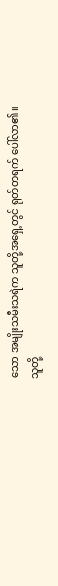သော အမျိုးသမီးသရဲက သူတို့အရှေ့တွင် ရုတ်တရက် ပေါ်လာ၏။
သူတို့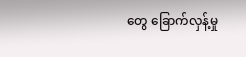တွေ ခြောက်လှန့်မှု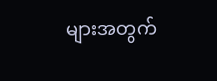များအတွက်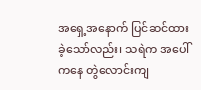အရှေ့အနောက် ပြင်ဆင်ထားခဲ့သော်လည်း၊ သရဲက အပေါ်ကနေ တွဲလောင်းကျ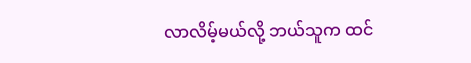လာလိမ့်မယ်လို့ ဘယ်သူက ထင်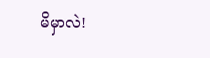မိမှာလဲ!